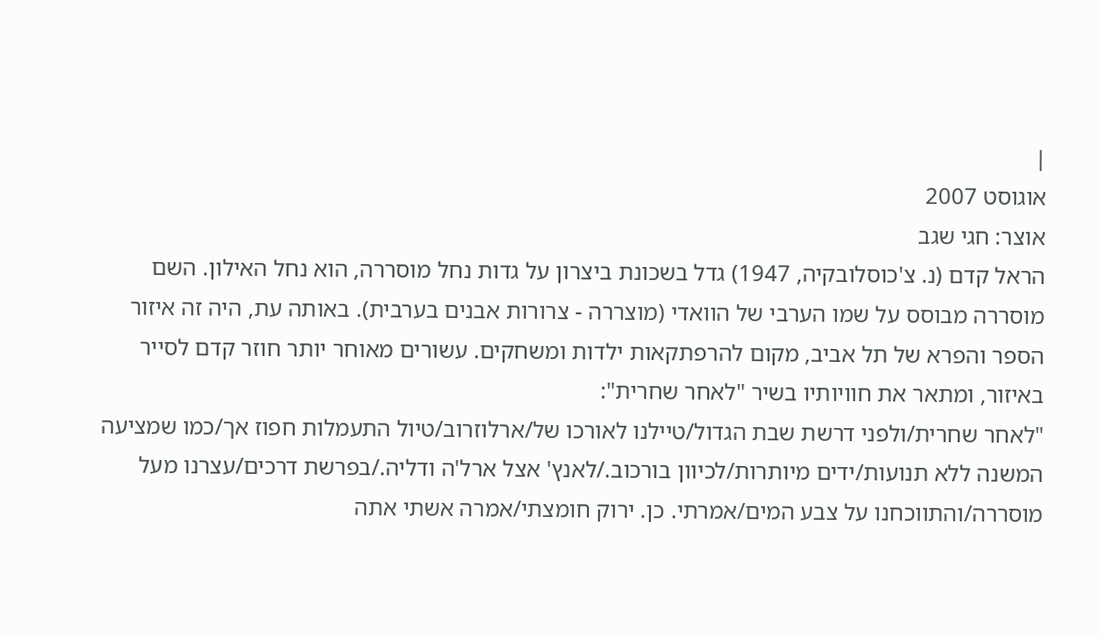|
אוגוסט 2007
אוצר: חגי שגב
הראל קדם (נ. צ'כוסלובקיה, 1947) גדל בשכונת ביצרון על גדות נחל מוסררה, הוא נחל האילון. השם מוסררה מבוסס על שמו הערבי של הוואדי (מוצררה - צרורות אבנים בערבית). באותה עת, היה זה איזור הספר והפרא של תל אביב, מקום להרפתקאות ילדות ומשחקים. עשורים מאוחר יותר חוזר קדם לסייר באיזור, ומתאר את חוויותיו בשיר "לאחר שחרית":
"לאחר שחרית/ולפני דרשת שבת הגדול/טיילנו לאורכו של/ארלוזרוב/טיול התעמלות חפוז אך/כמו שמציעה המשנה ללא תנועות/ידים מיותרות/לכיוון בורכוב./לאנץ' אצל ארל'ה ודליה./בפרשת דרכים/עצרנו מעל מוסררה/והתווכחנו על צבע המים/אמרתי. כן. ירוק חומצתי/אמרה אשתי אתה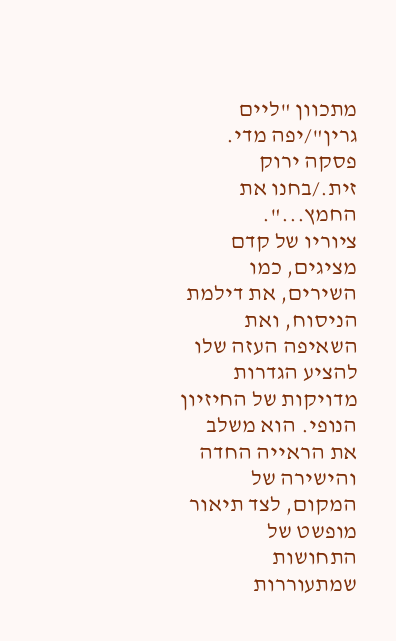מתכוון "ליים גרין"/יפה מדי. פסקה ירוק זית./בחנו את החמץ...".
ציוריו של קדם מציגים, כמו השירים, את דילמת הניסוח, ואת השאיפה העזה שלו להציע הגדרות מדויקות של החיזיון הנופי. הוא משלב את הראייה החדה והישירה של המקום, לצד תיאור מופשט של התחושות שמתעוררות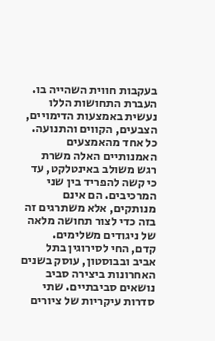בעקבות חווית השהייה בו. העברת התחושות הללו נעשית באמצעות הדימויים, הצבעים, הקווים והתנועה. כל אחד מהאמצעים האמנותיים האלה משרת רגש משולב באינטלקט, עד כי קשה להפריד בין שני המרכיבים. הם אינם מנותקים, אלא משתרגים זה בזה כדי לצור תחושה מלאה של ניגודים משלימים.
קדם, החי לסירוגין בתל אביב ובבוסטון, עוסק בשנים האחרונות ביצירה סביב נושאים סביבתיים. שתי סדרות עיקריות של ציורים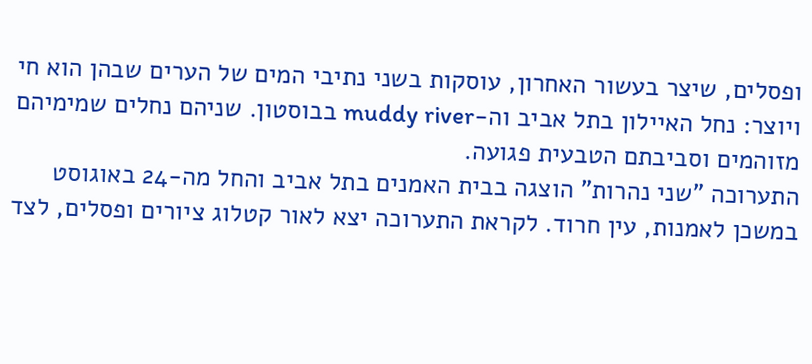ופסלים, שיצר בעשור האחרון, עוסקות בשני נתיבי המים של הערים שבהן הוא חי ויוצר: נחל האיילון בתל אביב וה-muddy river בבוסטון. שניהם נחלים שמימיהם מזוהמים וסביבתם הטבעית פגועה.
התערוכה "שני נהרות" הוצגה בבית האמנים בתל אביב והחל מה-24 באוגוסט במשכן לאמנות, עין חרוד. לקראת התערוכה יצא לאור קטלוג ציורים ופסלים, לצד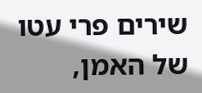שירים פרי עטו של האמן,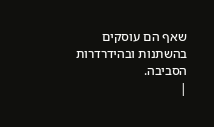שאף הם עוסקים בהשתנות ובהידרדרות הסביבה.
|